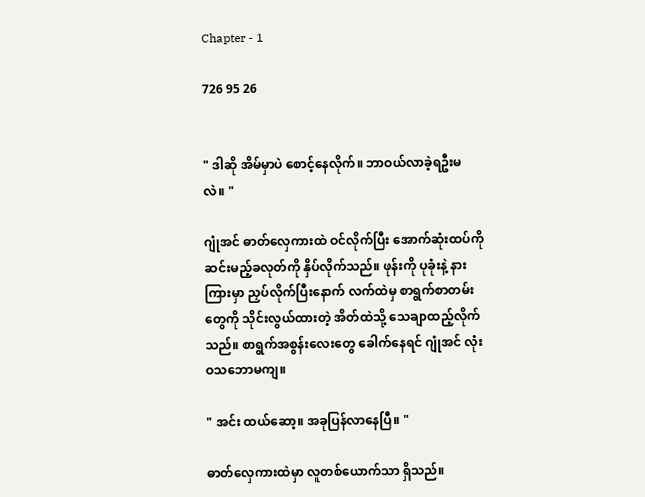Chapter - 1

726 95 26


" ဒါဆို အိမ်မှာပဲ စောင့်နေလိုက်။ ဘာဝယ်လာခဲ့ရဦးမလဲ။ "

ဂျုံအင် ဓာတ်လှေကားထဲ ဝင်လိုက်ပြီး အောက်ဆုံးထပ်ကို ဆင်းမည့်ခလုတ်ကို နှိပ်လိုက်သည်။ ဖုန်းကို ပုခုံးနဲ့ နားကြားမှာ ညှပ်လိုက်ပြီးနောက် လက်ထဲမှ စာရွက်စာတမ်းတွေကို သိုင်းလွယ်ထားတဲ့ အိတ်ထဲသို့ သေချာထည့်လိုက်သည်။ စာရွက်အစွန်းလေးတွေ ခေါက်နေရင် ဂျုံအင် လုံးဝသဘောမကျ။

" အင်း ထယ်ဆော့။ အခုပြန်လာနေပြီ။ "

ဓာတ်လှေကားထဲမှာ လူတစ်ယောက်သာ ရှိသည်။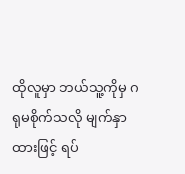ထိုလူမှာ ဘယ်သူ့ကိုမှ ဂရုမစိုက်သလို မျက်နှာထားဖြင့် ရပ်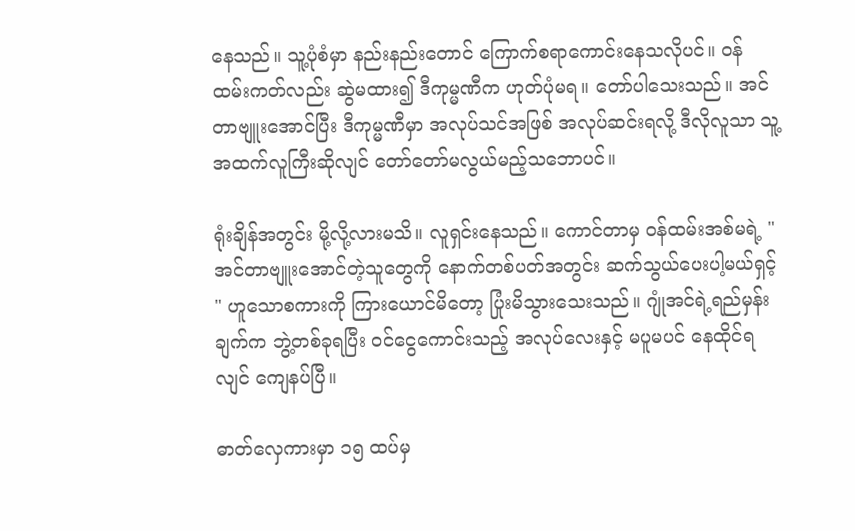နေသည်။ သူ့ပုံစံမှာ နည်းနည်းတောင် ကြောက်စရာကောင်းနေသလိုပင်။ ဝန်ထမ်းကတ်လည်း ဆွဲမထား၍ ဒီကုမ္မဏီက ဟုတ်ပုံမရ။ တော်ပါသေးသည်။ အင်တာဗျူးအောင်ပြီး ဒီကုမ္မဏီမှာ အလုပ်သင်အဖြစ် အလုပ်ဆင်းရလို့ ဒီလိုလူသာ သူ့အထက်လူကြီးဆိုလျင် တော်တော်မလွယ်မည့်သဘောပင်။

ရုံးချိန်အတွင်း မို့လို့လားမသိ။ လူရှင်းနေသည်။ ကောင်တာမှ ဝန်ထမ်းအစ်မရဲ့ " အင်တာဗျူးအောင်တဲ့သူတွေကို နောက်တစ်ပတ်အတွင်း ဆက်သွယ်ပေးပါ့မယ်ရှင့် " ဟူသောစကားကို ကြားယောင်မိတော့ ပြုံးမိသွားသေးသည်။ ဂျုံအင်ရဲ့ရည်မှန်းချက်က ဘွဲ့တစ်ခုရပြီး ဝင်ငွေကောင်းသည့် အလုပ်လေးနှင့် မပူမပင် နေထိုင်ရလျင် ကျေနပ်ပြီ။

ဓာတ်လှေကားမှာ ၁၅ ထပ်မှ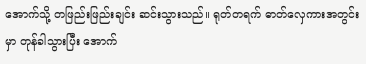အောက်သို့ တဖြည်းဖြည်းချင်း ဆင်းသွားသည်။ ရုတ်တရက် ဓာတ်လှေကားအတွင်းမှာ တုန်ခါသွားပြီး အောက်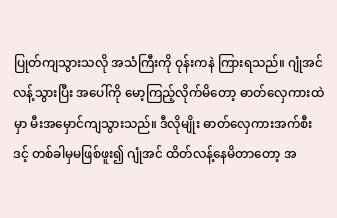ပြုတ်ကျသွားသလို အသံကြီးကို ဝုန်းကနဲ ကြားရသည်။ ဂျုံအင် လန့်သွားပြီး အပေါ်ကို မော့ကြည့်လိုက်မိတော့ ဓာတ်လှေကားထဲမှာ မီးအမှောင်ကျသွားသည်။ ဒီလိုမျိုး ဓာတ်လှေကားအက်စီးဒင့် တစ်ခါမှမဖြစ်ဖူး၍ ဂျုံအင် ထိတ်လန့်နေမိတာတော့ အ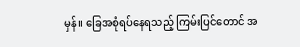မှန်။ ခြေအစုံရပ်နေရသည့် ကြမ်းပြင်တောင် အ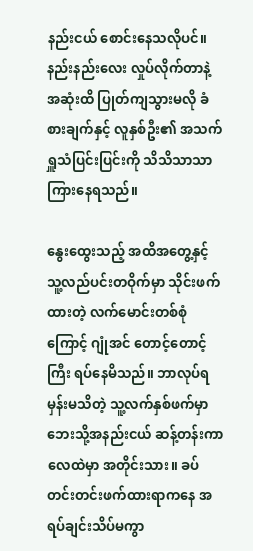နည်းငယ် စောင်းနေသလိုပင်။ နည်းနည်းလေး လှုပ်လိုက်တာနဲ့ အဆုံးထိ ပြုတ်ကျသွားမလို ခံစားချက်နှင့် လူနှစ်ဦး၏ အသက်ရှူသံပြင်းပြင်းကို သိသိသာသာ ကြားနေရသည်။

နွေးထွေးသည့် အထိအတွေ့နှင့် သူ့လည်ပင်းတဝိုက်မှာ သိုင်းဖက်ထားတဲ့ လက်မောင်းတစ်စုံကြောင့် ဂျုံအင် တောင့်တောင့်ကြီး ရပ်နေမိသည်။ ဘာလုပ်ရမှန်းမသိတဲ့ သူ့လက်နှစ်ဖက်မှာ ဘေးသို့အနည်းငယ် ဆန့်တန်းကာ လေထဲမှာ အတိုင်းသား။ ခပ်တင်းတင်းဖက်ထားရာကနေ အရပ်ချင်းသိပ်မကွာ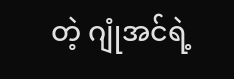တဲ့ ဂျုံအင်ရဲ့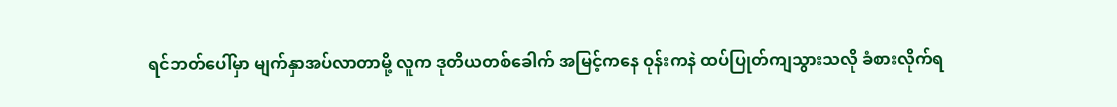ရင်ဘတ်ပေါ်မှာ မျက်နှာအပ်လာတာမို့ လူက ဒုတိယတစ်ခေါက် အမြင့်ကနေ ဝုန်းကနဲ ထပ်ပြုတ်ကျသွားသလို ခံစားလိုက်ရ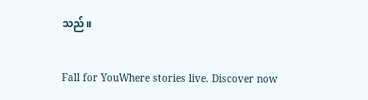သည်။

Fall for YouWhere stories live. Discover now